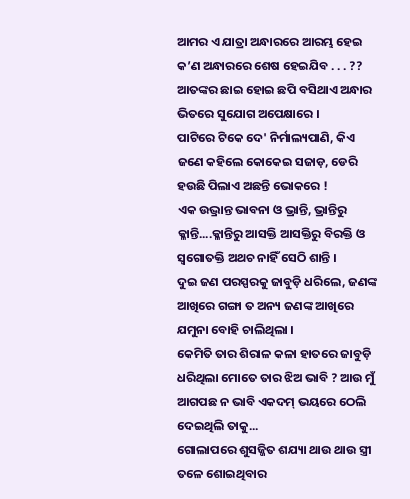ଆମର ଏ ଯାତ୍ରା ଅନ୍ଧାରରେ ଆରମ୍ଭ ହେଇ କ’ଣ ଅନ୍ଧାରରେ ଶେଷ ହେଇଯିବ . . . ??
ଆତଙ୍କର ଛାଇ ହୋଇ ଛପି ବସିଥାଏ ଅନ୍ଧାର ଭିତରେ ସୁଯୋଗ ଅପେକ୍ଷାରେ ।
ପାଟିରେ ଟିକେ ଦେ' ନିର୍ମାଲ୍ୟପାଣି, କିଏ ଜଣେ କହିଲେ କୋକେଇ ସଜାଡ଼, ଡେରି ହଉଛି ପିଲାଏ ଅଛନ୍ତି ଭୋକରେ !
ଏକ ଉଦ୍ଭ୍ରାନ୍ତ ଭାବନା ଓ ଭ୍ରାନ୍ତି, ଭ୍ରାନ୍ତିରୁ କ୍ଳାନ୍ତି....କ୍ଳାନ୍ତିରୁ ଆସକ୍ତି ଆସକ୍ତିରୁ ବିରକ୍ତି ଓ ସ୍ଵଗୋତକ୍ତି ଅଥଚ ନାହିଁ ସେଠି ଶାନ୍ତି ।
ଦୁଇ ଜଣ ପରସ୍ପରକୁ ଜାବୁଡ଼ି ଧରିଲେ, ଜଣଙ୍କ ଆଖିରେ ଗଙ୍ଗା ତ ଅନ୍ୟ ଜଣଙ୍କ ଆଖିରେ ଯମୁନା ବୋହି ଚାଲିଥିଲା ।
କେମିତି ତାର ଶିରାଳ କଳା ହାତରେ ଜାବୁଡ଼ି ଧରିଥିଲା ମୋତେ ତାର ଝିଅ ଭାବି ? ଆଉ ମୁଁ ଆଗପଛ ନ ଭାବି ଏକଦମ୍ ଭୟରେ ଠେଲି ଦେଇଥିଲି ତାକୁ...
ଗୋଲାପରେ ଶୁସଜ୍ଜିତ ଶଯ୍ୟା ଥାଉ ଥାଉ ସ୍ତ୍ରୀ ତଳେ ଶୋଇଥିବାର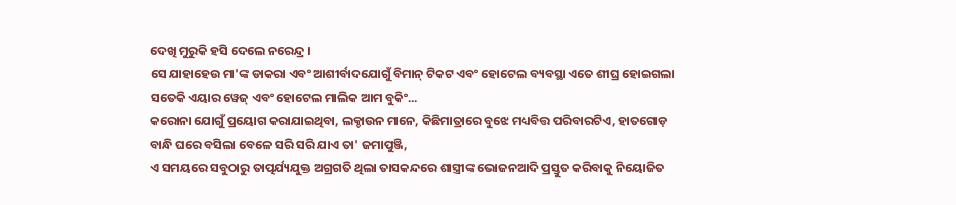ଦେଖି ମୁରୁକି ହସି ଦେଲେ ନରେନ୍ଦ୍ର ।
ସେ ଯାହାହେଉ ମା'ଙ୍କ ଡାକରା ଏବଂ ଆଶୀର୍ବାଦଯୋଗୁଁ ବିମାନ୍ ଟିକଟ ଏବଂ ହୋଟେଲ ବ୍ୟବସ୍ଥା ଏତେ ଶୀଘ୍ର ହୋଇଗଲା ସତେକି ଏୟାର ୱେଜ୍ ଏବଂ ହୋଟେଲ ମାଲିକ ଆମ ବୁକିଂ...
କରୋନା ଯୋଗୁଁ ପ୍ରୟୋଗ କରାଯାଇଥିବା, ଲକ୍ଡାଉନ ମାନେ, କିଛିମାତ୍ରାରେ ବୁଝେ ମଧ୍ୟବିତ୍ତ ପରିବାରଟିଏ, ହାତଗୋଡ଼ ବାନ୍ଧି ଘରେ ବସିଲା ବେଳେ ସରି ସରି ଯାଏ ତା' ଜମାପୁଞ୍ଜି,
ଏ ସମୟରେ ସବୁଠାରୁ ତାତ୍ପର୍ଯ୍ୟଯୁକ୍ତ ଅଗ୍ରଗତି ଥିଲା ତାସକନ୍ଦରେ ଶାସ୍ତ୍ରୀଙ୍କ ଭୋଜନଆଦି ପ୍ରସ୍ତୁତ କରିବାକୁ ନିୟୋଜିତ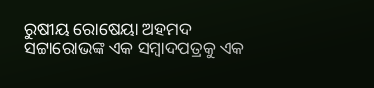ରୁଷୀୟ ରୋଷେୟା ଅହମଦ ସଟ୍ଟାରୋଭଙ୍କ ଏକ ସମ୍ବାଦପତ୍ରକୁ ଏକ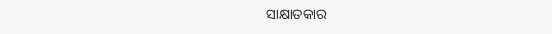ସାକ୍ଷାତକାର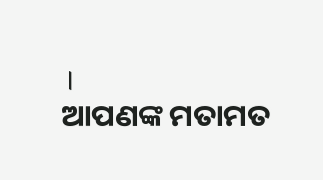।
ଆପଣଙ୍କ ମତାମତ